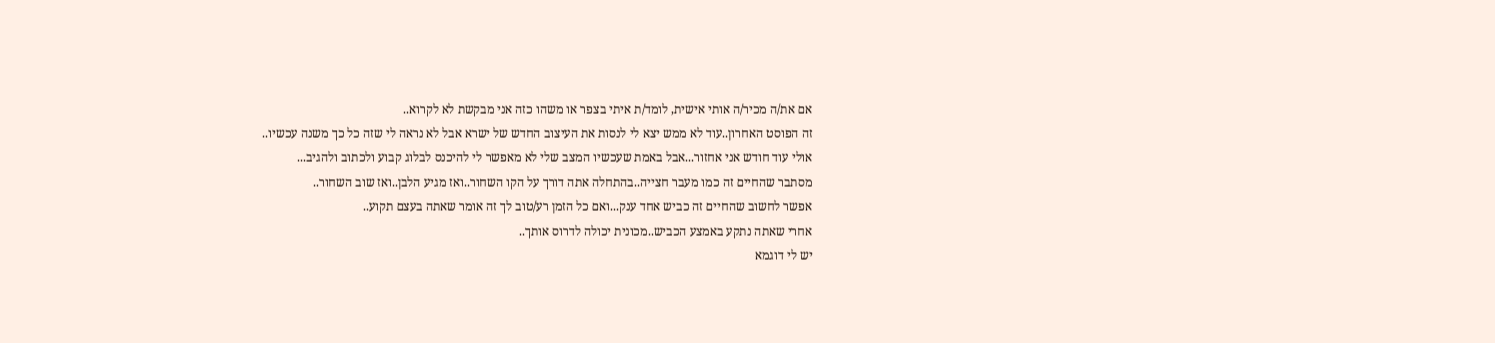אם את/ה מכיר/ה אותי אישית, לומד/ת איתי בצפר או משהו כזה אני מבקשת לא לקרוא..
זה הפוסט האחרון..עוד לא ממש יצא לי לנסות את העיצוב החדש של ישרא אבל לא נראה לי שזה כל כך משנה עכשיו..
אולי עוד חודש אני אחזור...אבל באמת שעכשיו המצב שלי לא מאפשר לי להיכנס לבלוג קבוע ולכתוב ולהגיב...
מסתבר שהחיים זה כמו מעבר חצייה..בהתחלה אתה דורך על הקו השחור..ואז מגיע הלבן..ואז שוב השחור..
אפשר לחשוב שהחיים זה כביש אחד ענק...ואם כל הזמן רע/טוב לך זה אומר שאתה בעצם תקוע..
אחרי שאתה נתקע באמצע הכביש..מכונית יכולה לדרוס אותך..
יש לי דוגמא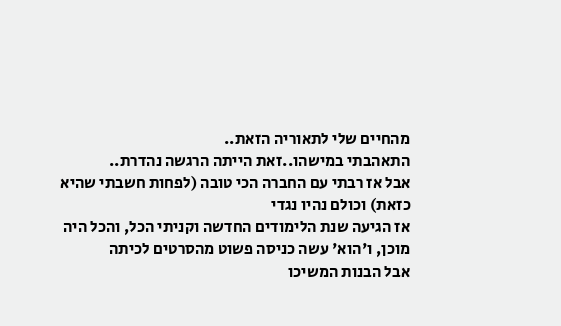מהחיים שלי לתאוריה הזאת..
התאהבתי במישהו..זאת הייתה הרגשה נהדרת..
אבל אז רבתי עם החברה הכי טובה (לפחות חשבתי שהיא כזאת) וכולם נהיו נגדי
אז הגיעה שנת הלימודים החדשה וקניתי הכל, והכל היה מוכן, ו'הוא' עשה כניסה פשוט מהסרטים לכיתה
אבל הבנות המשיכו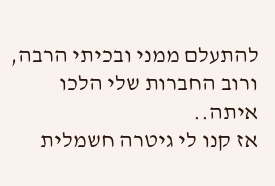להתעלם ממני ובכיתי הרבה, ורוב החברות שלי הלכו איתה..
אז קנו לי גיטרה חשמלית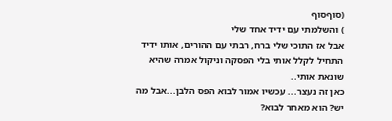(סוףסוף
) והשלמתי עם ידיד אחד שלי
אבל אז התוכי שלי ברח, רבתי עם ההורים, אותו ידיד התחיל לקלל אותי בלי הפסקה וניקול אמרה שהיא שונאת אותי..
כאן זה נעצר... עכשיו אמור לבוא הפס הלבן...אבל מה יש? הוא מאחר לבוא?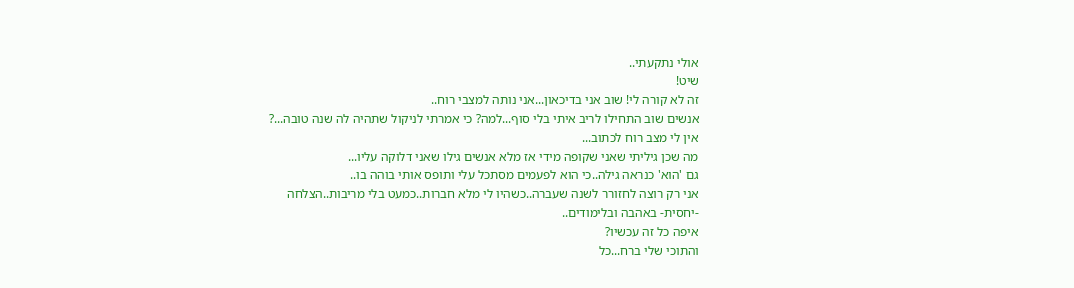אולי נתקעתי..
שיט!
זה לא קורה לי! שוב אני בדיכאון...אני נותה למצבי רוח..
אנשים שוב התחילו לריב איתי בלי סוף...למה? כי אמרתי לניקול שתהיה לה שנה טובה...?
אין לי מצב רוח לכתוב...
מה שכן גיליתי שאני שקופה מידי אז מלא אנשים גילו שאני דלוקה עליו...
גם 'הוא' כנראה גילה..כי הוא לפעמים מסתכל עלי ותופס אותי בוהה בו..
אני רק רוצה לחזורר לשנה שעברה..כשהיו לי מלא חברות..כמעט בלי מריבות..הצלחה -יחסית- באהבה ובלימודים..
איפה כל זה עכשיו?
והתוכי שלי ברח...כל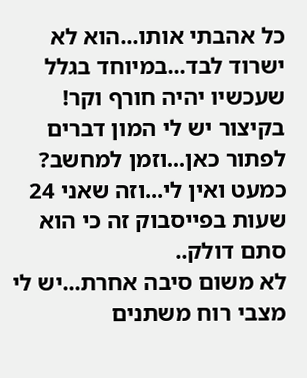כל אהבתי אותו...הוא לא ישרוד לבד...במיוחד בגלל שעכשיו יהיה חורף וקר!
בקיצור יש לי המון דברים לפתור כאן...וזמן למחשב? כמעט ואין לי...וזה שאני 24 שעות בפייסבוק זה כי הוא סתם דולק..
לא משום סיבה אחרת...יש לי מצבי רוח משתנים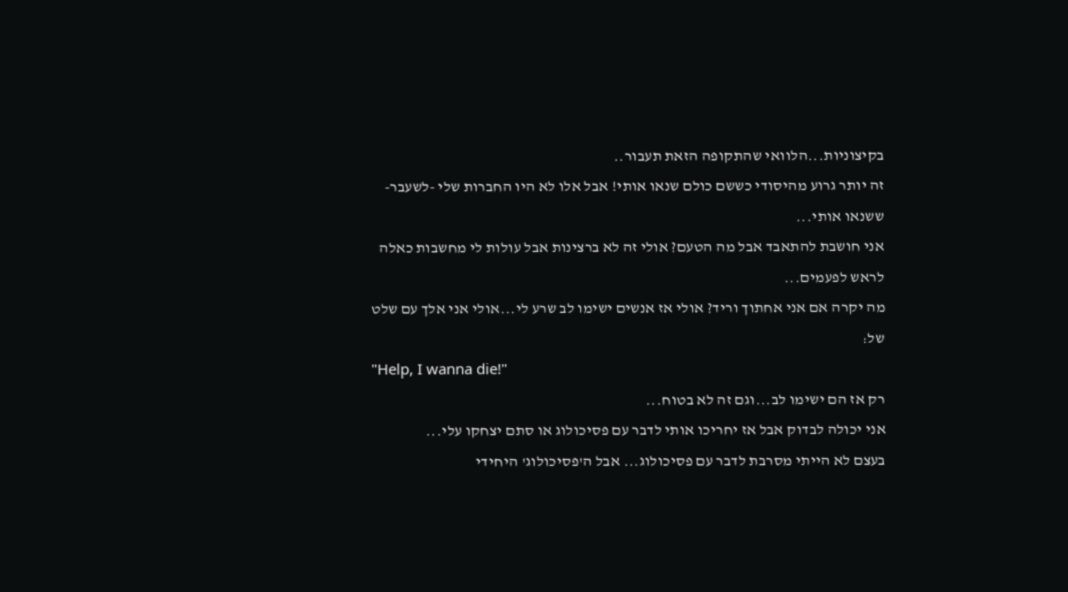בקיצוניות...הלוואי שהתקופה הזאת תעבור..
זה יותר גרוע מהיסודי כששם כולם שנאו אותי! אבל אלו לא היו החברות שלי -לשעבר- ששנאו אותי...
אני חושבת להתאבד אבל מה הטעם? אולי זה לא ברצינות אבל עולות לי מחשבות כאלה לראש לפעמים...
מה יקרה אם אני אחתוך וריד? אולי אז אנשים ישימו לב שרע לי...אולי אני אלך עם שלט של:
"Help, I wanna die!"
רק אז הם ישימו לב...וגם זה לא בטוח...
אני יכולה לבדוק אבל אז יחריכו אותי לדבר עם פסיכולוג או סתם יצחקו עלי...
בעצם לא הייתי מסרבת לדבר עם פסיכולוג... אבל ה'פסיכולוג' היחידי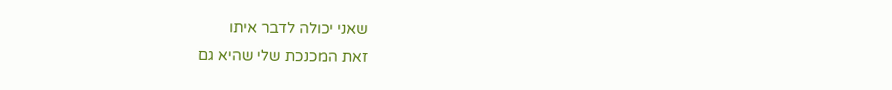שאני יכולה לדבר איתו
זאת המכנכת שלי שהיא גם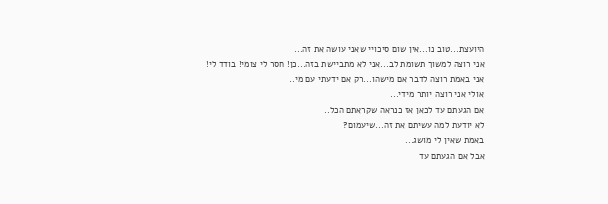היועצת...טוב נו...אין שום סיכויי שאני עושה את זה...
אני רוצה למשוך תשומת לב...אני לא מתביישת בזה...כן! חסר לי צומי! בודד לי!
אני באמת רוצה לדבר אם מישהו...רק אם ידעתי עם מי..
אולי אני רוצה יותר מידי...
אם הגעתם עד לכאן אז כנראה שקראתם הכל..
לא יודעת למה עשיתם את זה...שיעמום?
באמת שאין לי מושג...
אבל אם הגעתם עד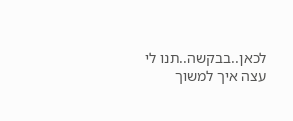לכאן..בבקשה..תנו לי עצה איך למשוך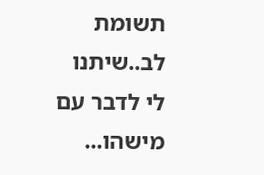תשומת לב..שיתנו לי לדבר עם מישהו...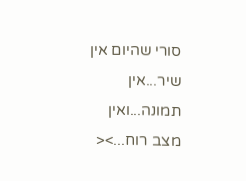סורי שהיום אין שיר...אין תמונה...ואין מצב רוח...><